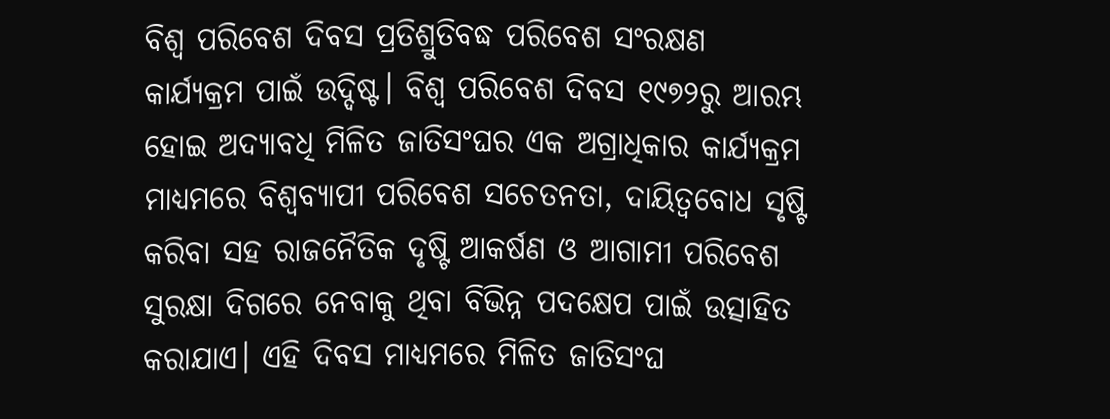ବିଶ୍ୱ ପରିବେଶ ଦିବସ ପ୍ରତିଶ୍ରୁତିବଦ୍ଧ ପରିବେଶ ସଂରକ୍ଷଣ କାର୍ଯ୍ୟକ୍ରମ ପାଇଁ ଉଦ୍ଦିଷ୍ଟ। ବିଶ୍ୱ ପରିବେଶ ଦିବସ ୧୯୭୨ରୁ ଆରମ୍ଭ ହୋଇ ଅଦ୍ୟାବଧି ମିଳିତ ଜାତିସଂଘର ଏକ ଅଗ୍ରାଧିକାର କାର୍ଯ୍ୟକ୍ରମ ମାଧ୍ୟମରେ ବିଶ୍ୱବ୍ୟାପୀ ପରିବେଶ ସଚେତନତା, ଦାୟିତ୍ୱବୋଧ ସୃଷ୍ଟି କରିବା ସହ ରାଜନୈତିକ ଦୃଷ୍ଟି ଆକର୍ଷଣ ଓ ଆଗାମୀ ପରିବେଶ ସୁରକ୍ଷା ଦିଗରେ ନେବାକୁ ଥିବା ବିଭିନ୍ନ ପଦକ୍ଷେପ ପାଇଁ ଉତ୍ସାହିତ କରାଯାଏ। ଏହି ଦିବସ ମାଧ୍ୟମରେ ମିଳିତ ଜାତିସଂଘ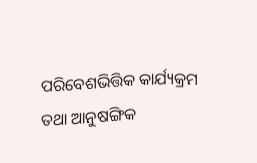ପରିବେଶଭିତ୍ତିକ କାର୍ଯ୍ୟକ୍ରମ ତଥା ଆନୁଷଙ୍ଗିକ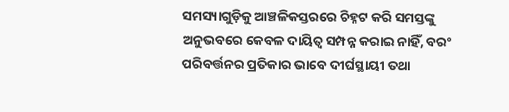ସମସ୍ୟାଗୁଡ଼ିକୁ ଆଞ୍ଚଳିକସ୍ତରରେ ଚିହ୍ନଟ କରି ସମସ୍ତଙ୍କୁ ଅନୁଭବରେ କେବଳ ଦାୟିତ୍ୱ ସମ୍ପନ୍ନ କରାଇ ନାହିଁ, ବରଂ ପରିବର୍ତ୍ତନର ପ୍ରତିକାର ଭାବେ ଦୀର୍ଘସ୍ଥାୟୀ ତଥା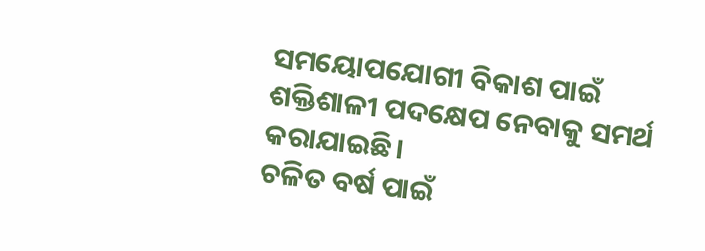ସମୟୋପଯୋଗୀ ବିକାଶ ପାଇଁ ଶକ୍ତିଶାଳୀ ପଦକ୍ଷେପ ନେବାକୁ ସମର୍ଥ କରାଯାଇଛି।
ଚଳିତ ବର୍ଷ ପାଇଁ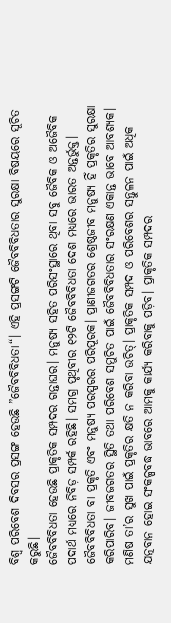ବିଶ୍ୱ ପରିବେଶ ଦିବସର ପ୍ରସଙ୍ଗ ହେଉଛି ”ଜୈବବିବିଧତା“। ଏହି ପ୍ରସଙ୍ଗଟି ଜୈବବିବିଧତାର ସୁରକ୍ଷା ବିଷୟରେ ସୂଚିତ କରୁଛି।
ଜୈବବିବିଧତା ହେଉଛି ପ୍ରାକୃତିକ ସମ୍ପଦର ଗନ୍ତାଘର। ମନୁଷ୍ୟ ସହିତ ପରିସଂସ୍ଥାରେ ଥିବା ସବୁ ଜୈବିକ ଓ ଅଜୈବିକ ପଦାର୍ଥ ମଧ୍ୟରେ ନିବିଡ଼ ସମ୍ପର୍କ ରହିଛି। ସମଗ୍ର ପୃଥିବୀର ୧୨ଟି ଜୈବବିବିଧତା ଦେଶ ମଧ୍ୟରେ ଭାରତ ଅନ୍ତର୍ଭୁକ୍ତ। ଜୈବବିବିଧତା ବା ପ୍ରକୃତି ଏବଂ ମନୁଷ୍ୟ ପରସ୍ପରର ପରିପୂରକ। ପ୍ରାଣୀଜଗତର ଶ୍ରେଷ୍ଠଜୀବ ମନୁଷ୍ୟ ହିଁ ପ୍ରକୃତିର ସୁରକ୍ଷା କରିପାରିବ। ଜୀବଜଗତର ସ୍ଥିତି ତଥା ପରିବେଶ ସମୁଚିତ ପାଇଁ ଜୈବବିବିଧତାର ସଂରକ୍ଷଣ ଏକାନ୍ତ ଭାବେ ଆବଶ୍ୟକ।
ମଣିଷ ତା’ର ସୁଖ ପାଇଁ ପ୍ରକୃତିର କ୍ଷତି ନ କରିବା ଉଚିତ୍। ପ୍ରାକୃତିକ ସମ୍ପଦ ଓ ପରିବେଶର ସନ୍ତୁଳନ ପାଇଁ ଅଧିକ ଯତ୍ନବାନ ହୋଇ ସଂକଳ୍ପବଦ୍ଧ ଭାବରେ ଆମକୁ କାର୍ଯ୍ୟ କରିବାକୁ ପଡ଼ିବ। ପ୍ରାକୃତିକ ସମ୍ପଦର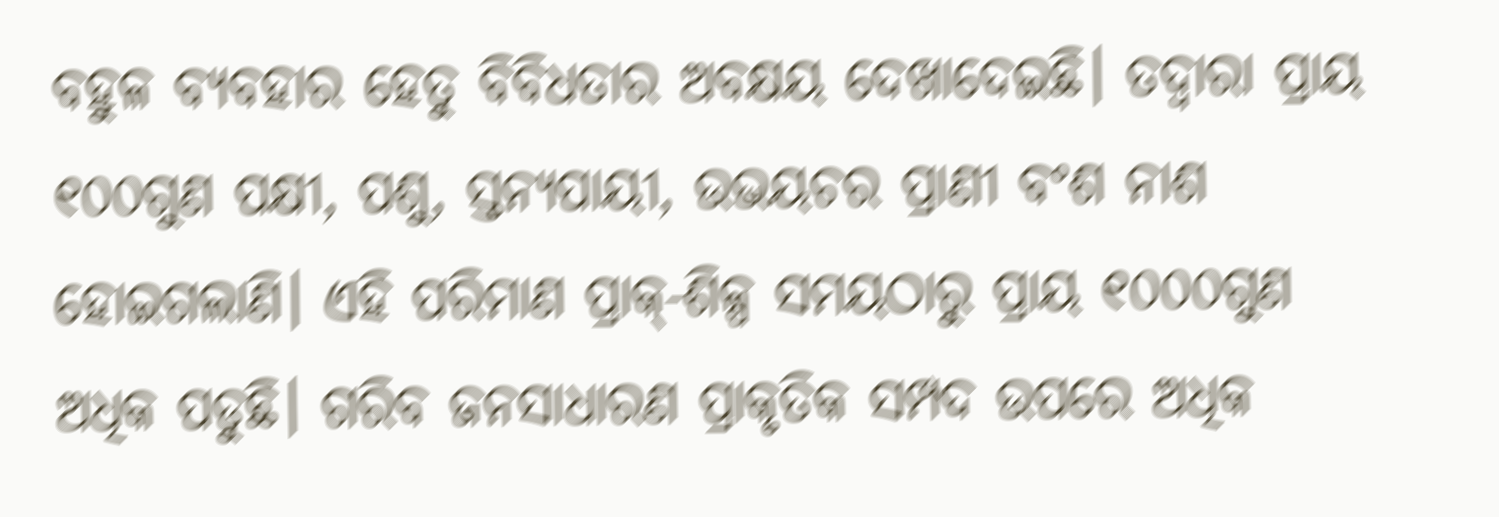ବହୁଳ ବ୍ୟବହାର ହେତୁ ବିବିଧତାର ଅବକ୍ଷୟ ଦେଖାଦେଇଛି। ତଦ୍ୱାରା ପ୍ରାୟ ୧୦୦ଗୁଣ ପକ୍ଷୀ, ପଶୁ, ସ୍ତନ୍ୟପାୟୀ, ଉଭୟଚର ପ୍ରାଣୀ ବଂଶ ନାଶ ହୋଇଗଲାଣି। ଏହି ପରିମାଣ ପ୍ରାକ୍-ଶିଳ୍ପ ସମୟଠାରୁ ପ୍ରାୟ ୧୦୦୦ଗୁଣ ଅଧିକ ପଡୁଛି। ଗରିବ ଜନସାଧାରଣ ପ୍ରାକୃତିକ ସମ୍ପଦ ଉପରେ ଅଧିକ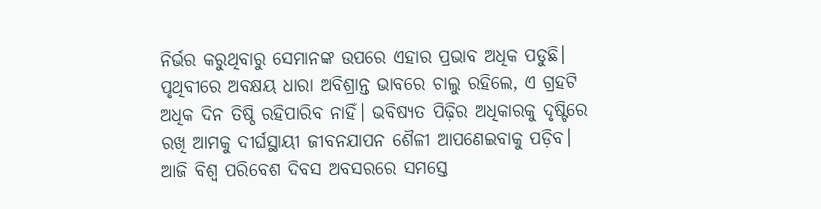ନିର୍ଭର କରୁଥିବାରୁ ସେମାନଙ୍କ ଉପରେ ଏହାର ପ୍ରଭାବ ଅଧିକ ପଡୁଛି। ପୃଥିବୀରେ ଅବକ୍ଷୟ ଧାରା ଅବିଶ୍ରାନ୍ତ ଭାବରେ ଚାଲୁ ରହିଲେ, ଏ ଗ୍ରହଟି ଅଧିକ ଦିନ ତିଷ୍ଠି ରହିପାରିବ ନାହିଁ। ଭବିଷ୍ୟତ ପିଢ଼ିର ଅଧିକାରକୁ ଦୃଷ୍ଟିରେ ରଖି ଆମକୁ ଦୀର୍ଘସ୍ଥାୟୀ ଜୀବନଯାପନ ଶୈଳୀ ଆପଣେଇବାକୁ ପଡ଼ିବ। ଆଜି ବିଶ୍ୱ ପରିବେଶ ଦିବସ ଅବସରରେ ସମସ୍ତେ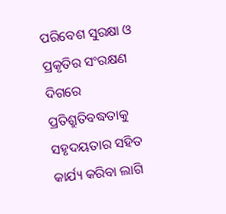ପରିବେଶ ସୁରକ୍ଷା ଓ ପ୍ରକୃତିର ସଂରକ୍ଷଣ ଦିଗରେ ପ୍ରତିଶ୍ରୁତିବଦ୍ଧତାକୁ ସହୃଦୟତାର ସହିତ କାର୍ଯ୍ୟ କରିବା ଲାଗି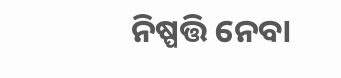ନିଷ୍ପତ୍ତି ନେବା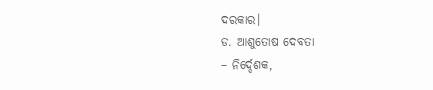ଦରକାର।
ଡ. ଆଶୁତୋଷ ଦେବତା
– ନିର୍ଦ୍ଦେଶକ,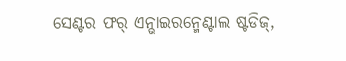ସେଣ୍ଟର ଫର୍ ଏନ୍ଭାଇରନ୍ମେଣ୍ଟାଲ ଷ୍ଟଡିଜ୍,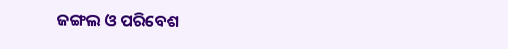ଜଙ୍ଗଲ ଓ ପରିବେଶ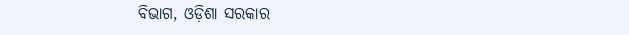ବିଭାଗ, ଓଡ଼ିଶା ସରକାର